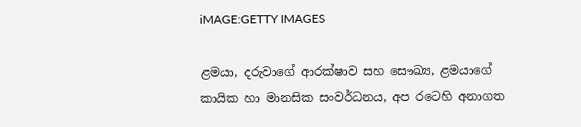iMAGE:GETTY IMAGES

ළමයා, දරුවාගේ ආරක්ෂාව සහ සෞඛ්‍ය, ළමයාගේ කායික හා මානසික සංවර්ධනය, අප රටෙහි අනාගත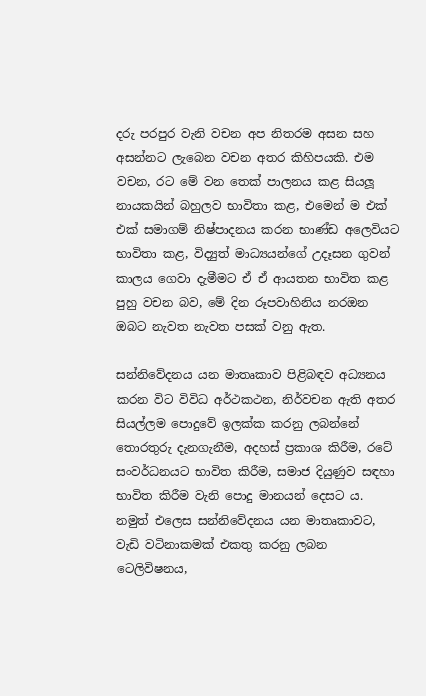දරු පරපුර වැනි වචන අප නිතරම අසන සහ අසන්නට ලැබෙන වචන අතර කිහිපයකි. එම වචන, රට මේ වන තෙක් පාලනය කළ සියලූ නායකයින් බහුලව භාවිතා කළ, එමෙන් ම එක් එක් සමාගම් නිෂ්පාදනය කරන භාණ්ඩ අලෙවියට භාවිතා කළ, විද්‍යුත් මාධ්‍යයන්ගේ උදෑසන ගුවන් කාලය ගෙවා දැමීමට ඒ ඒ ආයතන භාවිත කළ පුහු වචන බව, මේ දින රූපවාහිනිය නරඔන ඔබට නැවත නැවත පසක් වනු ඇත.

සන්නිවේදනය යන මාතෘකාව පිළිබඳව අධ්‍යනය කරන විට විවිධ අර්ථකථන, නිර්වචන ඇති අතර සියල්ලම පොදුවේ ඉලක්ක කරනු ලබන්නේ තොරතුරු දැනගැනීම, අදහස් ප්‍රකාශ කිරීම, රටේ සංවර්ධනයට භාවිත කිරීම, සමාජ දියුණුව සඳහා  භාවිත කිරීම වැනි පොදු මානයන් දෙසට ය. නමුත් එලෙස සන්නිවේදනය යන මාතෘකාවට, වැඩි වටිනාකමක් එකතු කරනු ලබන ටෙලිවිෂනය,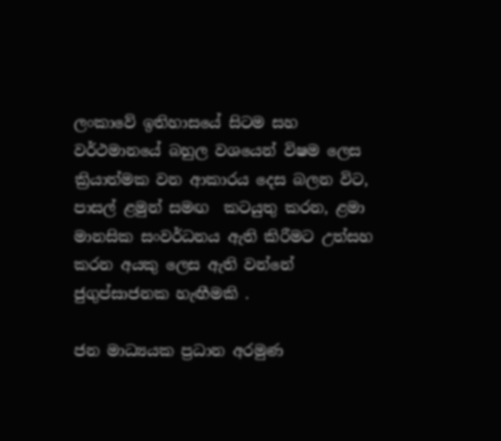ලංකාවේ ඉතිහාසයේ සිටම සහ වර්ථමානයේ බහුල වශයෙන් විෂම ලෙස ක්‍රියාත්මක වන ආකාරය දෙස බලන විට, පාසල් ළමුන් සමඟ  කටයුතු කරන, ළමා මානසික සංවර්ධනය ඇති කිරීමට උත්සහ කරන අයකු ලෙස ඇති වන්නේ ජුගුප්සාජනක හැඟීමකි .

ජන මාධ්‍යයක ප්‍රධාන අරමුණ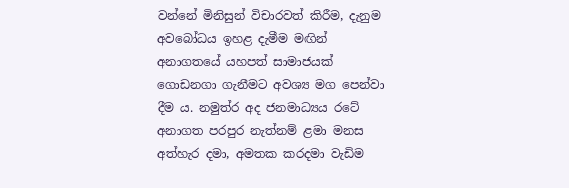වන්නේ මිනිසුන් විචාරවත් කිරීම, දැනුම අවබෝධය ඉහළ දැමීම මඟින් අනාගතයේ යහපත් සාමාජයක් ගොඩනගා ගැනීමට අවශ්‍ය මග පෙන්වා දීම ය. නමුත්ර අද ජනමාධ්‍යය රටේ අනාගත පරපුර නැත්නම් ළමා මනස අත්හැර දමා, අමතක කරදමා වැඩිම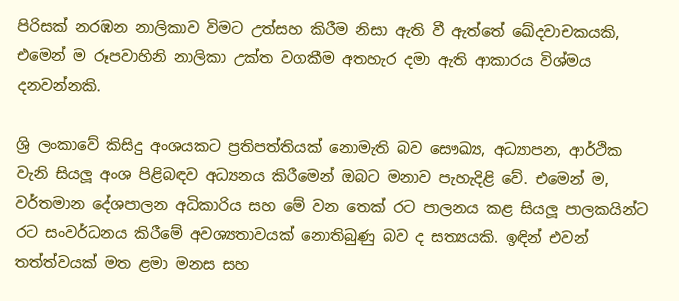පිරිසක් නරඹන නාලිකාව විමට උත්සහ කිරීම නිසා ඇති වී ඇත්තේ ඛේදවාචකයකි, එමෙන් ම රූපවාහිනි නාලිකා උක්ත වගකීම අතහැර දමා ඇති ආකාරය විශ්මය දනවන්නකි.

ශ්‍රි ලංකාවේ කිසිදු අංශයකට ප්‍රතිපත්තියක් නොමැති බව සෞඛ්‍ය, අධ්‍යාපන, ආර්ථික වැනි සියලූ අංශ පිළිබඳව අධ්‍යනය කිරීමෙන් ඔබට මනාව පැහැදිළි වේ. එමෙන් ම, වර්තමාන දේශපාලන අධිකාරිය සහ මේ වන තෙක් රට පාලනය කළ සියලූ පාලකයින්ට රට සංවර්ධනය කිරීමේ අවශ්‍යතාවයක් නොතිබුණු බව ද සත්‍යයකි. ඉඳින් එවන් තත්ත්වයක් මත ළමා මනස සහ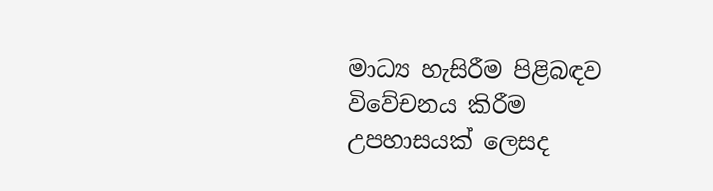මාධ්‍ය හැසිරීම පිළිබඳව විවේචනය කිරීම උපහාසයක් ලෙසද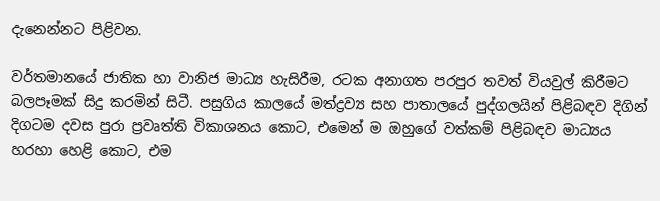දැනෙන්නට පිළිවන.

වර්තමානයේ ජාතික හා වානිජ මාධ්‍ය හැසිරීම, රටක අනාගත පරපුර තවත් වියවුල් කිරීමට බලපෑමක් සිදු කරමින් සිටී. පසුගිය කාලයේ මත්ද්‍රව්‍ය සහ පාතාලයේ පුද්ගලයින් පිළිබඳව දිගින් දිගටම දවස පුරා ප්‍රවෘත්ති විකාශනය කොට, එමෙන් ම ඔහුගේ වත්කම් පිළිබඳව මාධ්‍යය හරහා හෙළි කොට, එම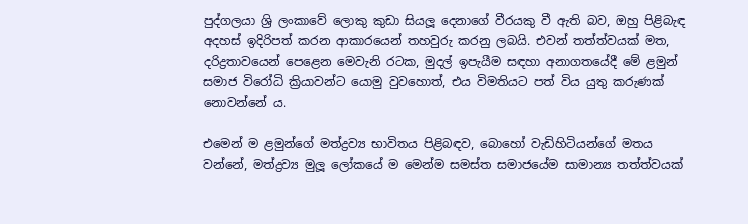පුද්ගලයා ශ්‍රි ලංකාවේ ලොකු කුඩා සියලූ දෙනාගේ වීරයකු වී ඇති බව, ඔහු පිළිබැඳ අදහස් ඉදිරිපත් කරන ආකාරයෙන් තහවුරු කරනු ලබයි. එවන් තත්ත්වයක් මත, දරිද්‍රතාවයෙන් පෙළෙන මෙවැනි රටක, මුදල් ඉපැයීම සඳහා අනාගතයේදී මේ ළමුන් සමාජ විරෝධි ක්‍රියාවන්ට යොමු වුවහොත්, එය විමතියට පත් විය යුතු කරුණක් නොවන්නේ ය.

එමෙන් ම ළමුන්ගේ මත්ද්‍රව්‍ය භාවිතය පිළිබඳව, බොහෝ වැඩිහිටියන්ගේ මතය වන්නේ, මත්ද්‍රව්‍ය මුලූ ලෝකයේ ම මෙන්ම සමස්ත සමාජයේම සාමාන්‍ය තත්ත්වයක්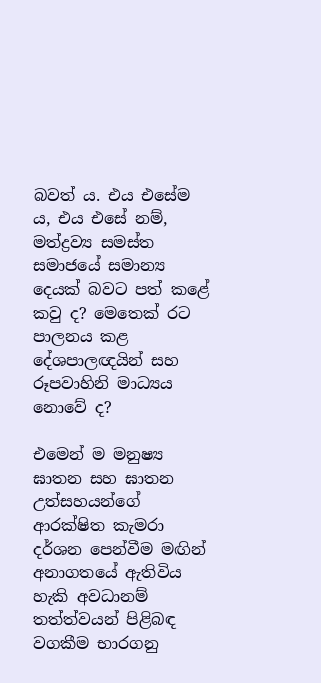බවත් ය. එය එසේම ය, එය එසේ නම්, මත්ද්‍රව්‍ය සමස්ත සමාජයේ සමාන්‍ය දෙයක් බවට පත් කළේ කවු ද? මෙතෙක් රට පාලනය කළ දේශපාලඥයින් සහ රූපවාහිනි මාධ්‍යය නොවේ ද?

එමෙන් ම මනුෂ්‍ය ඝාතන සහ ඝාතන උත්සහයන්ගේ ආරක්ෂිත කැමරා දර්ශන පෙන්වීම මඟින්  අනාගතයේ ඇතිවිය හැකි අවධානම් තත්ත්වයන් පිළිබඳ වගකීම භාරගනු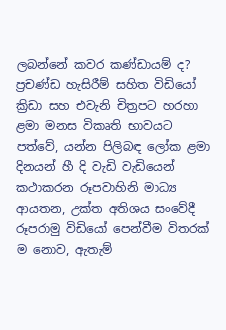ලබන්නේ කවර කණ්ඩායම් ද? ප්‍රචණ්ඩ හැසිරීම් සහිත විඩියෝ ක්‍රිඩා සහ එවැනි චිත්‍රපට හරහා ළමා මනස විකෘති භාවයට පත්වේ, යන්න පිලිබඳ ලෝක ළමා දිනයන් හී දි වැඩි වැඩියෙන් කථාකරන රූපවාහිනි මාධ්‍ය ආයතන, උක්ත අතිශය සංවේදී රූපරාමු විඩියෝ පෙන්වීම විතරක් ම නොව, ඇතැම්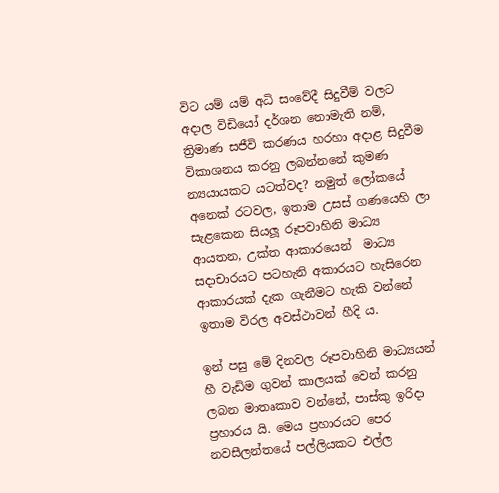විට යම් යම් අධි සංවේදී සිදුවීම් වලට අදාල විඩියෝ දර්ශන නොමැති නම්, ත්‍රිමාණ සජීවි කරණය හරහා අදාළ සිදුවීම විකාශනය කරනු ලබන්නනේ කුමණ න්‍යයායකට යටත්වද? නමුත් ලෝකයේ අනෙක් රටවල, ඉතාම උසස් ගණයෙහි ලා සැළකෙන සියලූ රූපවාහිනි මාධ්‍ය ආයතන, උක්ත ආකාරයෙන්  මාධ්‍ය සදාචාරයට පටහැනි අකාරයට හැසිරෙන ආකාරයක් දැක ගැනීමට හැකි වන්නේ ඉතාම විරල අවස්ථාවන් හීදි ය.

ඉන් පසු මේ දිනවල රූපවාහිනි මාධ්‍යයන් හී වැඩිම ගුවන් කාලයක් වෙන් කරනු ලබන මාතෘකාව වන්නේ, පාස්කු ඉරිදා ප්‍රහාරය යි. මෙය ප්‍රහාරයට පෙර නවසීලන්තයේ පල්ලියකට එල්ල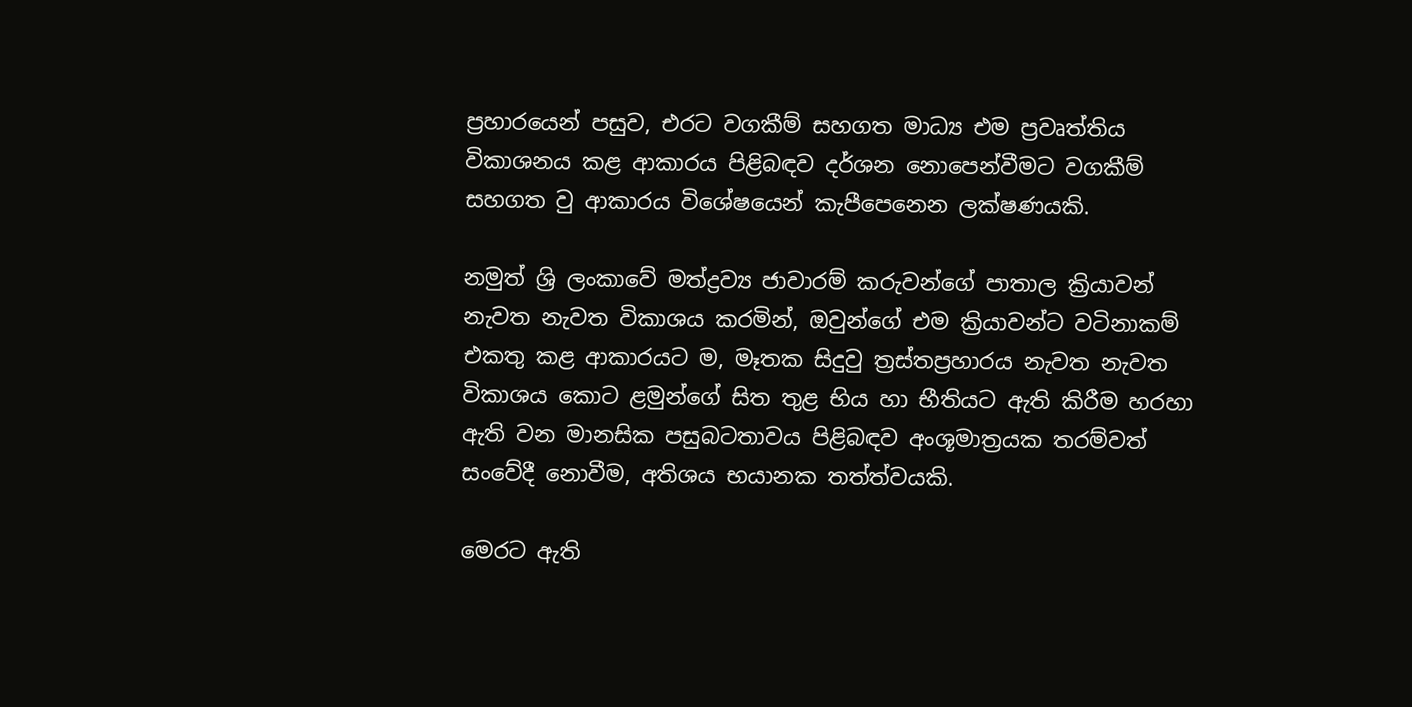ප්‍රහාරයෙන් පසුව, එරට වගකීම් සහගත මාධ්‍ය එම ප්‍රවෘත්තිය විකාශනය කළ ආකාරය පිළිබඳව දර්ශන නොපෙන්වීමට වගකීම් සහගත වු ආකාරය විශේෂයෙන් කැපීපෙනෙන ලක්ෂණයකි.

නමුත් ශ්‍රි ලංකාවේ මත්ද්‍රව්‍ය ජාවාරම් කරුවන්ගේ පාතාල ක්‍රියාවන් නැවත නැවත විකාශය කරමින්, ඔවුන්ගේ එම ක්‍රියාවන්ට වටිනාකම් එකතු කළ ආකාරයට ම, මෑතක සිදුවු ත්‍රස්තප්‍රහාරය නැවත නැවත විකාශය කොට ළමුන්ගේ සිත තුළ භිය හා භීතියට ඇති කිරීම හරහා ඇති වන මානසික පසුබටතාවය පිළිබඳව අංශූමාත්‍රයක තරම්වත් සංවේදී නොවීම, අතිශය භයානක තත්ත්වයකි.

මෙරට ඇති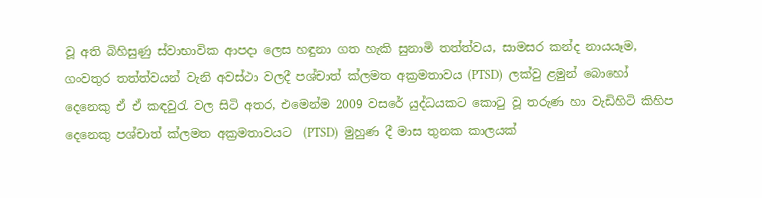වූ අති බිහිසුණු ස්වාභාවික ආපදා ලෙස හඳුනා ගත හැකි සුනාමි තත්ත්වය, සාමසර කන්ද නායයෑම, ගංවතුර තත්ත්වයන් වැනි අවස්ථා වලදී පශ්චාත් ක්ලමත අක්‍රමතාවය (PTSD)  ලක්වු ළමුන් බොහෝ දෙනෙකු ඒ ඒ කඳවුරැ වල සිටි අතර, එමෙන්ම 2009 වසරේ යුද්ධයකට කොටු වූ තරුණ හා වැඩිහිටි කිහිප දෙනෙකු පශ්චාත් ක්ලමත අක්‍රමතාවයට  (PTSD)  මුහුණ දී මාස තුනක කාලයක්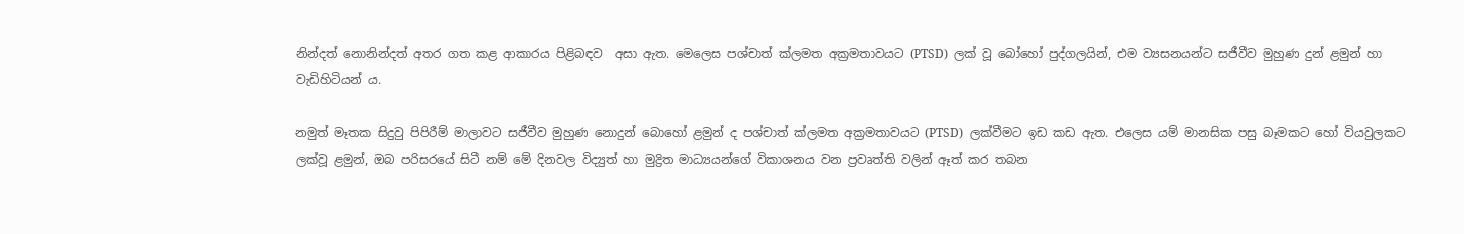නින්දත් නොනින්දත් අතර ගත කළ ආකාරය පිළිබඳව  අසා ඇත. මෙලෙස පශ්චාත් ක්ලමත අක්‍රමතාවයට (PTSD)  ලක් වූ බෝහෝ පුද්ගලයින්, එම ව්‍යසනයන්ට සජීවීව මුහුණ දුන් ළමුන් හා වැඩිහිටියන් ය.

නමුත් මෑතක සිදුවු පිපිරීම් මාලාවට සජීවීව මුහුණ නොදුන් බොහෝ ළමුන් ද පශ්චාත් ක්ලමත අක්‍රමතාවයට (PTSD)  ලක්වීමට ඉඩ කඩ ඇත. එලෙස යම් මානසික පසු බෑමකට හෝ වියවුලකට ලක්වූ ළමුන්, ඔබ පරිසරයේ සිටී නම් මේ දිනවල විද්‍යුත් හා මුද්‍රිත මාධ්‍යයන්ගේ විකාශනය වන ප්‍රවෘත්ති වලින් ඈත් කර තබන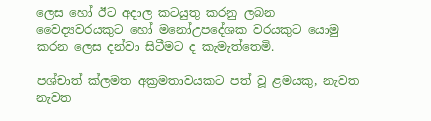ලෙස හෝ ඊට අදාල කටයුතු කරනු ලබන වෛද්‍යවරයකුට හෝ මනෝඋපදේශක වරයකුට යොමු කරන ලෙස දන්වා සිටීමට ද කැමැත්තෙමි.

පශ්චාත් ක්ලමත අක්‍රමතාවයකට පත් වූ ළමයකු, නැවත නැවත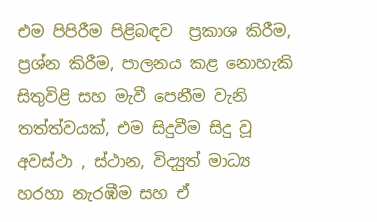එම පිපිරීම පිළිබඳව  ප්‍රකාශ කිරීම, ප්‍රශ්න කිරීම, පාලනය කළ නොහැකි සිතුවිළි සහ මැවී පෙනීම වැනි තත්ත්වයක්, එම සිදුවීම සිදු වූ අවස්ථා , ස්ථාන, විද්‍යුත් මාධ්‍ය හරහා නැරඹීම සහ ඒ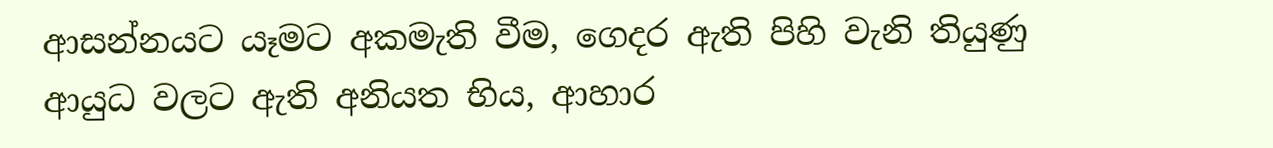ආසන්නයට යෑමට අකමැති වීම, ගෙදර ඇති පිහි වැනි තියුණු ආයුධ වලට ඇති අනියත භිය, ආහාර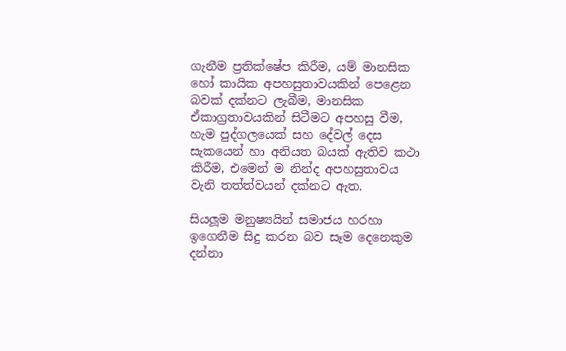ගැනීම ප්‍රතික්ෂේප කිරීම, යම් මානසික හෝ කායික අපහසුතාවයකින් පෙළෙන බවක් දක්නට ලැබීම, මානසික ඒකාග්‍රතාවයකින් සිටීමට අපහසු වීම, හැම පුද්ගලයෙක් සහ දේවල් දෙස සැකයෙන් හා අනියත බයක් ඇතිව කථා කිරීම, එමෙන් ම නින්ද අපහසුතාවය වැනි තත්ත්වයන් දක්නට ඇත.

සියලූම මනුෂ්‍යයින් සමාජය හරහා ඉගෙනීම සිදු කරන බව සෑම දෙනෙකුම දන්නා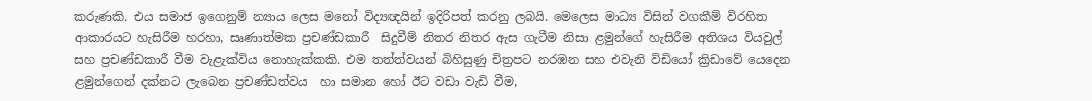කරුණකි. එය සමාජ ඉගෙනුම් න්‍යාය ලෙස මනෝ විද්‍යඥයින් ඉදිරිපත් කරනු ලබයි. මෙලෙස මාධ්‍ය විසින් වගකීම් විරහිත ආකාරයට හැසිරීම හරහා, සෘණාත්මක ප්‍රචණ්ඩකාරී  සිදුවීම් නිතර නිතර ඇස ගැටීම නිසා ළමුන්ගේ හැසිරීම අතිශය වියවුල් සහ ප්‍රචණ්ඩකාරී වීම වැළැක්විය නොහැක්කකි. එම තත්ත්වයන් බිහිසුණු චිත්‍රපට නරඹන සහ එවැනි විඩියෝ ක්‍රිඩාවේ යෙදෙන ළමුන්ගෙන් දක්නට ලැබෙන ප්‍රචණ්ඩත්වය  හා සමාන හෝ ඊට වඩා වැඩි වීම,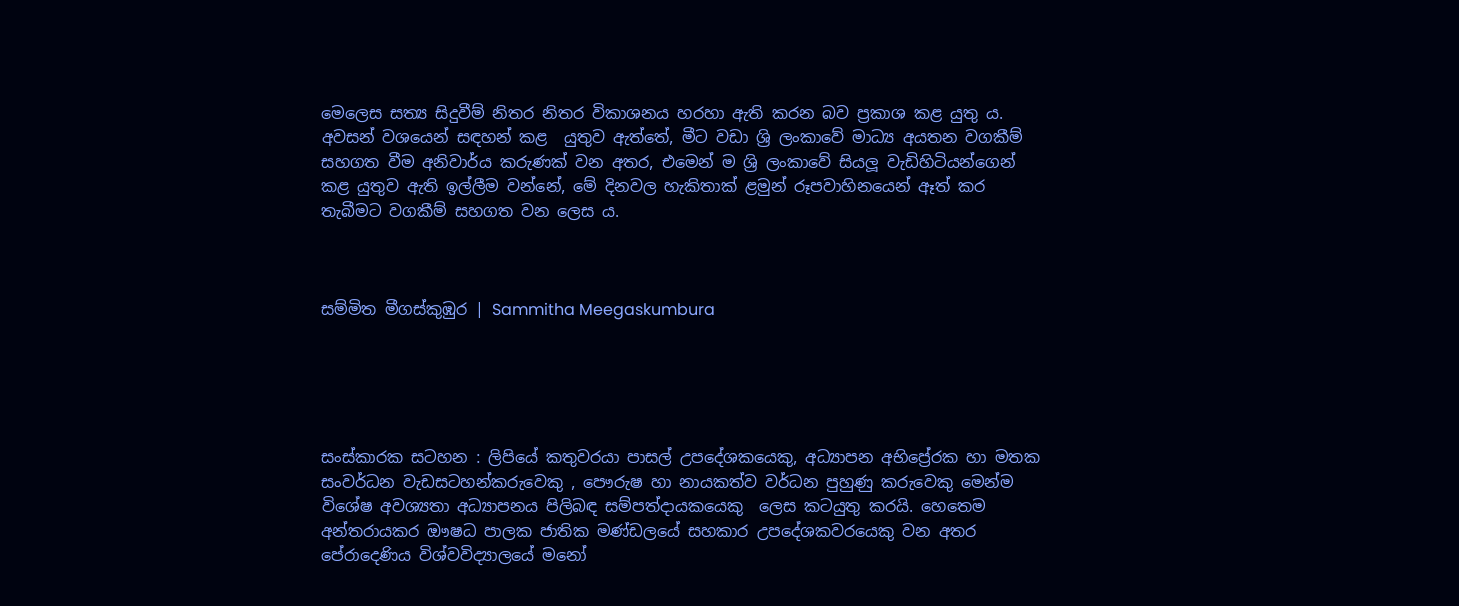මෙලෙස සත්‍ය සිදුවීම් නිතර නිතර විකාශනය හරහා ඇති කරන බව ප්‍රකාශ කළ යුතු ය. අවසන් වශයෙන් සඳහන් කළ  යුතුව ඇත්තේ, මීට වඩා ශ්‍රි ලංකාවේ මාධ්‍ය අයතන වගකීම් සහගත වීම අනිවාර්ය කරුණක් වන අතර, එමෙන් ම ශ්‍රි ලංකාවේ සියලූ වැඩිහිටියන්ගෙන් කළ යුතුව ඇති ඉල්ලීම වන්නේ, මේ දිනවල හැකිතාක් ළමුන් රූපවාහිනයෙන් ඈත් කර තැබීමට වගකීම් සහගත වන ලෙස ය.



සම්මිත මීගස්කුඹුර | Sammitha Meegaskumbura





සංස්කාරක සටහන : ලිපියේ කතුවරයා පාසල් උපදේශකයෙකු, අධ්‍යාපන අභිප්‍රේරක හා මතක සංවර්ධන වැඩසටහන්කරුවෙකු , පෞරුෂ හා නායකත්ව වර්ධන පුහුණු කරුවෙකු මෙන්ම විශේෂ අවශ්‍යතා අධ්‍යාපනය පිලිබඳ සම්පත්දායකයෙකු  ලෙස කටයුතු කරයි. හෙතෙම අන්තරායකර ඖෂධ පාලක ජාතික මණ්ඩලයේ සහකාර උපදේශකවරයෙකු වන අතර  පේරාදෙණිය විශ්වවිද්‍යාලයේ මනෝ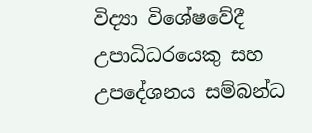විද්‍යා විශේෂවේදී උපාධිධරයෙකු සහ උපදේශනය සම්බන්ධ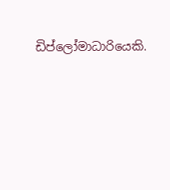ඩිප්ලෝමාධාරියෙකි.